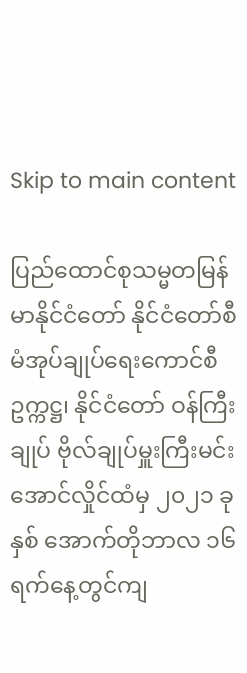Skip to main content

ပြည်ထောင်စုသမ္မတမြန်မာနိုင်ငံတော် နိုင်ငံတော်စီမံအုပ်ချုပ်ရေးကောင်စီဥက္ကဋ္ဌ၊ နိုင်ငံတော် ဝန်ကြီးချုပ် ဗိုလ်ချုပ်မှူးကြီးမင်းအောင်လှိုင်ထံမှ ၂၀၂၁ ခုနှစ် အောက်တိုဘာလ ၁၆ ရက်နေ့တွင်ကျ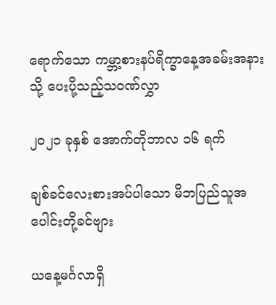ရောက်သော ကမ္ဘာ့စားနပ်ရိက္ခာနေ့အခမ်းအနားသို့ ပေးပို့သည့်သဝဏ်လွှာ

၂၀၂၁ ခုနှစ် အောက်တိုဘာလ ၁၆ ရက်

ချစ်ခင်လေးစားအပ်ပါသော မိဘပြည်သူအပေါင်းတို့ခင်ဗျား

ယနေ့မင်္ဂလာရှိ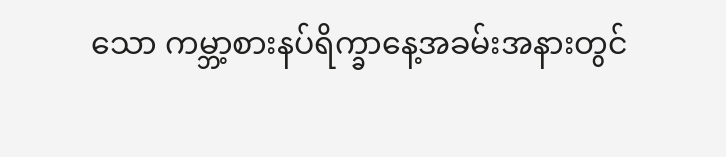သော ကမ္ဘာ့စားနပ်ရိက္ခာနေ့အခမ်းအနားတွင်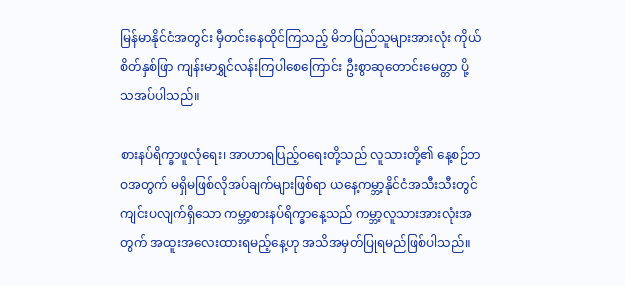မြန်မာနိုင်ငံအတွင်း မှီတင်းနေထိုင်ကြသည့် မိဘပြည်သူများအားလုံး ကိုယ်စိတ်နှစ်ဖြာ ကျန်းမာရွှင်လန်းကြပါစေကြောင်း ဦးစွာဆုတောင်းမေတ္တာ ပို့သအပ်ပါသည်။

စားနပ်ရိက္ခာဖူလုံရေး၊ အာဟာရပြည့်ဝရေးတို့သည် လူသားတို့၏ နေ့စဉ်ဘဝအတွက် မရှိမဖြစ်လိုအပ်ချက်များဖြစ်ရာ ယနေ့ကမ္ဘာ့နိုင်ငံအသီးသီးတွင် ကျင်းပလျက်ရှိသော ကမ္ဘာ့စားနပ်ရိက္ခာနေ့သည် ကမ္ဘာ့လူသားအားလုံးအတွက် အထူးအလေးထားရမည့်နေ့ဟု အသိအမှတ်ပြုရမည်ဖြစ်ပါသည်။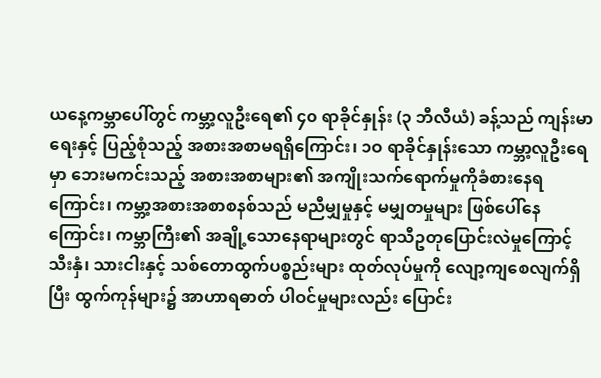ယနေ့ကမ္ဘာပေါ်တွင် ကမ္ဘာ့လူဦးရေ၏ ၄၀ ရာခိုင်နှုန်း (၃ ဘီလီယံ) ခန့်သည် ကျန်းမာရေးနှင့် ပြည့်စုံသည့် အစားအစာမရရှိကြောင်း၊ ၁ဝ ရာခိုင်နှုန်းသော ကမ္ဘာ့လူဦးရေမှာ ဘေးမကင်းသည့် အစားအစာများ၏ အကျိုးသက်ရောက်မှုကိုခံစားနေရကြောင်း၊ ကမ္ဘာ့အစားအစာစနစ်သည် မညီမျှမှုနှင့် မမျှတမှုများ ဖြစ်ပေါ်နေကြောင်း၊ ကမ္ဘာကြီး၏ အချို့သောနေရာများတွင် ရာသီဥတုပြောင်းလဲမှုကြောင့် သီးနှံ၊ သားငါးနှင့် သစ်တောထွက်ပစ္စည်းများ ထုတ်လုပ်မှုကို လျော့ကျစေလျက်ရှိပြီး ထွက်ကုန်များ၌ အာဟာရဓာတ် ပါဝင်မှုများလည်း ပြောင်း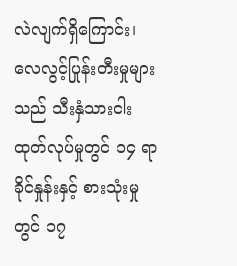လဲလျက်ရှိကြောင်း၊ လေလွင့်ပြုန်းတီးမှုများသည် သီးနှံသားငါးထုတ်လုပ်မှုတွင် ၁၄ ရာခိုင်နှုန်းနှင့် စားသုံးမှုတွင် ၁၇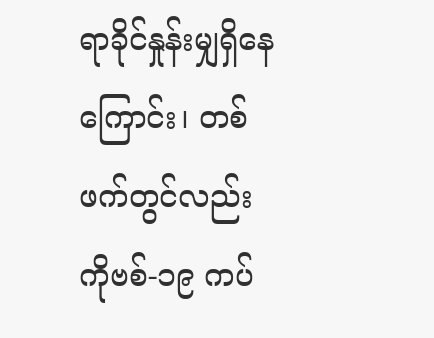ရာခိုင်နှုန်းမျှရှိနေကြောင်း၊ တစ်ဖက်တွင်လည်း ကိုဗစ်-၁၉ ကပ်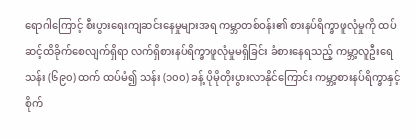ရောဂါကြောင့် စီးပွားရေးကျဆင်းနေမှုများအရ ကမ္ဘာတစ်ဝန်း၏ စားနပ်ရိက္ခာဖူလုံမှုကို ထပ်ဆင့်ထိခိုက်စေလျက်ရှိရာ လက်ရှိစားနပ်ရိက္ခာဖူလုံမှုမရှိခြင်း ခံစားနေရသည့် ကမ္ဘာ့လူဦးရေ သန်း (၆၉၀) ထက် ထပ်မံ၍ သန်း (၁၀၀) ခန့် ပိုမိုတိုးပွားလာနိုင်ကြောင်း ကမ္ဘာ့စားနပ်ရိက္ခာနှင့် စိုက်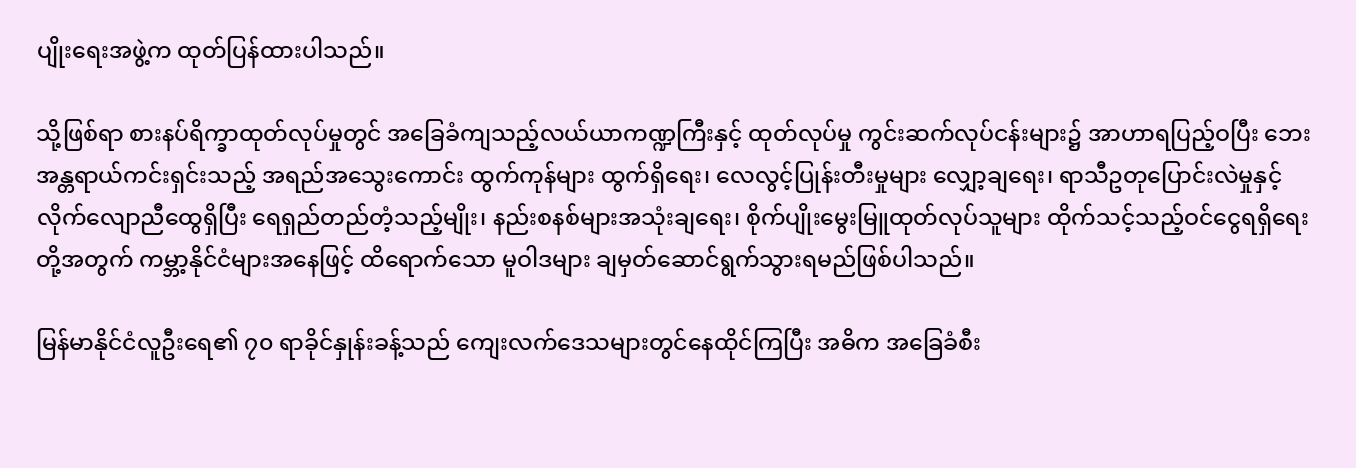ပျိုးရေးအဖွဲ့က ထုတ်ပြန်ထားပါသည်။

သို့ဖြစ်ရာ စားနပ်ရိက္ခာထုတ်လုပ်မှုတွင် အခြေခံကျသည့်လယ်ယာကဏ္ဍကြီးနှင့် ထုတ်လုပ်မှု ကွင်းဆက်လုပ်ငန်းများ၌ အာဟာရပြည့်ဝပြီး ဘေးအန္တရာယ်ကင်းရှင်းသည့် အရည်အသွေးကောင်း ထွက်ကုန်များ ထွက်ရှိရေး၊ လေလွင့်ပြုန်းတီးမှုများ လျှော့ချရေး၊ ရာသီဥတုပြောင်းလဲမှုနှင့် လိုက်လျောညီထွေရှိပြီး ရေရှည်တည်တံ့သည့်မျိုး၊ နည်းစနစ်များအသုံးချရေး၊ စိုက်ပျိုးမွေးမြူထုတ်လုပ်သူများ ထိုက်သင့်သည့်ဝင်ငွေရရှိရေးတို့အတွက် ကမ္ဘာ့နိုင်ငံများအနေဖြင့် ထိရောက်သော မူဝါဒများ ချမှတ်ဆောင်ရွက်သွားရမည်ဖြစ်ပါသည်။

မြန်မာနိုင်ငံလူဦးရေ၏ ၇၀ ရာခိုင်နှုန်းခန့်သည် ကျေးလက်ဒေသများတွင်နေထိုင်ကြပြီး အဓိက အခြေခံစီး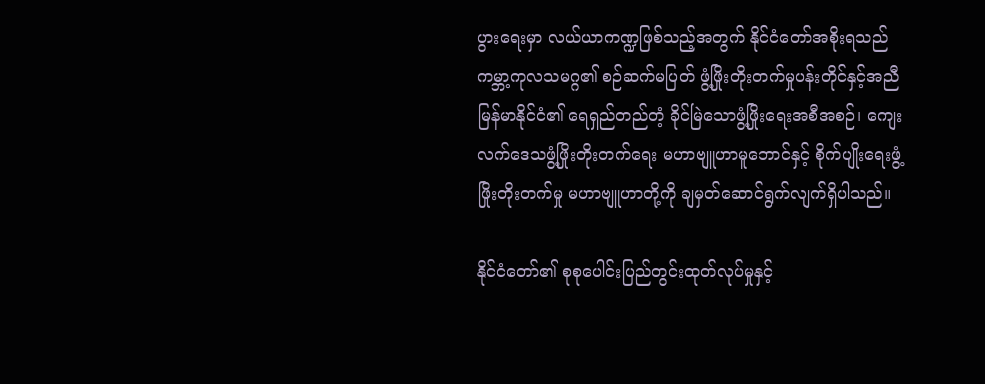ပွားရေးမှာ လယ်ယာကဏ္ဍဖြစ်သည့်အတွက် နိုင်ငံတော်အစိုးရသည် ကမ္ဘာ့ကုလသမဂ္ဂ၏ စဉ်ဆက်မပြတ် ဖွံ့ဖြိုးတိုးတက်မှုပန်းတိုင်နှင့်အညီ မြန်မာနိုင်ငံ၏ ရေရှည်တည်တံ့ ခိုင်မြဲသောဖွံ့ဖြိုးရေးအစီအစဉ်၊ ကျေးလက်ဒေသဖွံ့ဖြိုးတိုးတက်ရေး မဟာဗျူဟာမူဘောင်နှင့် စိုက်ပျိုးရေးဖွံ့ဖြိုးတိုးတက်မှု မဟာဗျူဟာတို့ကို ချမှတ်ဆောင်ရွက်လျက်ရှိပါသည်။

နိုင်ငံတော်၏ စုစုပေါင်းပြည်တွင်းထုတ်လုပ်မှုနှင့်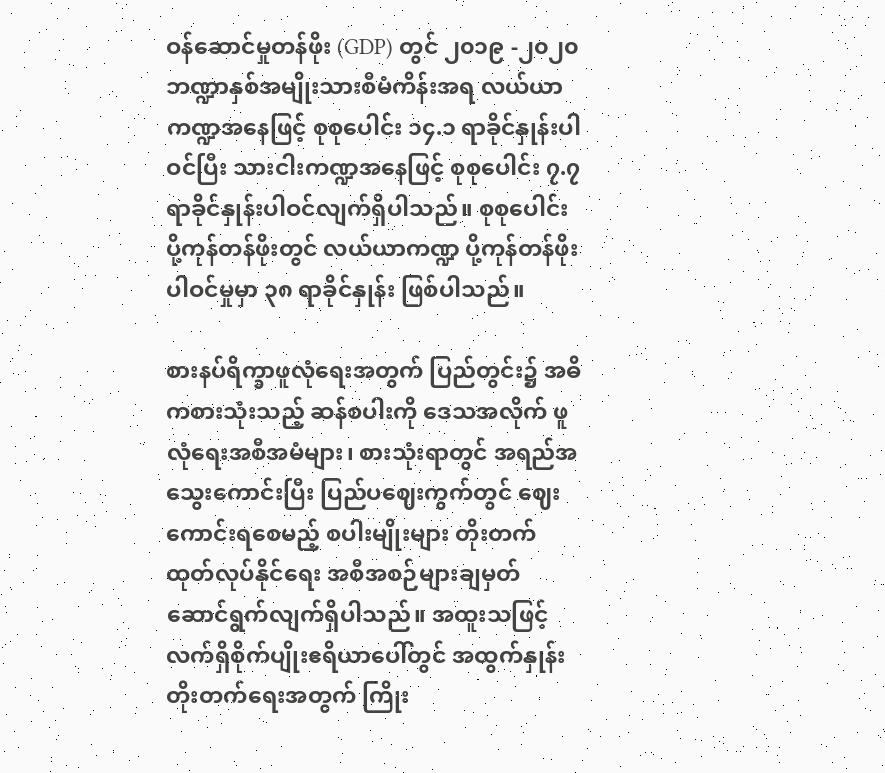ဝန်ဆောင်မှုတန်ဖိုး (GDP) တွင် ၂၀၁၉ -၂၀၂၀ ဘဏ္ဍာနှစ်အမျိုးသားစီမံကိန်းအရ လယ်ယာကဏ္ဍအနေဖြင့် စုစုပေါင်း ၁၄.၁ ရာခိုင်နှုန်းပါဝင်ပြီး သားငါးကဏ္ဍအနေဖြင့် စုစုပေါင်း ၇.၇ ရာခိုင်နှုန်းပါဝင်လျက်ရှိပါသည်။ စုစုပေါင်း ပို့ကုန်တန်ဖိုးတွင် လယ်ယာကဏ္ဍ ပို့ကုန်တန်ဖိုးပါဝင်မှုမှာ ၃၈ ရာခိုင်နှုန်း ဖြစ်ပါသည်။

စားနပ်ရိက္ခာဖူလုံရေးအတွက် ပြည်တွင်း၌ အဓိကစားသုံးသည့် ဆန်စပါးကို ဒေသအလိုက် ဖူလုံရေးအစီအမံများ၊ စားသုံးရာတွင် အရည်အသွေးကောင်းပြီး ပြည်ပဈေးကွက်တွင် ဈေးကောင်းရစေမည့် စပါးမျိုးများ တိုးတက်ထုတ်လုပ်နိုင်ရေး အစီအစဉ်များချမှတ် ဆောင်ရွက်လျက်ရှိပါသည်။ အထူးသဖြင့် လက်ရှိစိုက်ပျိုးဧရိယာပေါ်တွင် အထွက်နှုန်းတိုးတက်ရေးအတွက် ကြိုး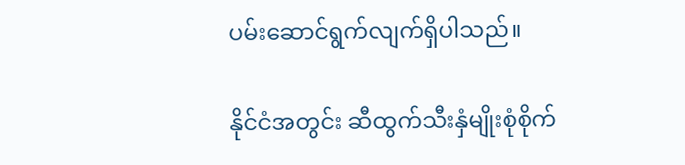ပမ်းဆောင်ရွက်လျက်ရှိပါသည်။

နိုင်ငံအတွင်း ဆီထွက်သီးနှံမျိုးစုံစိုက်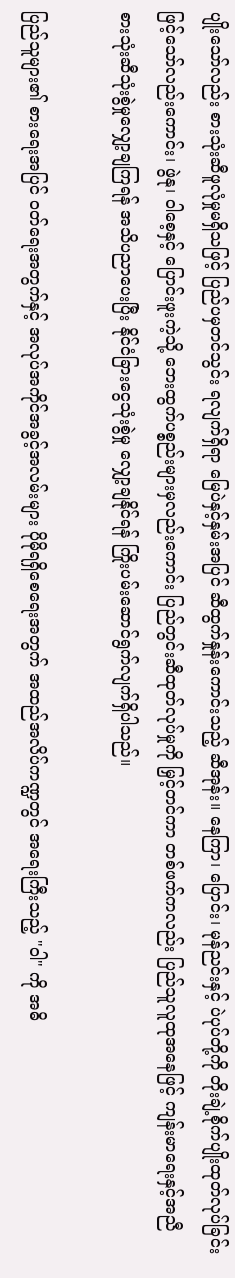ပျိုးသော်လည်း စားသုံးဆီဖူလုံမှုမရှိသဖြင့် ပြည်ပမှတင်သွင်း ရလျက်ရှိရာ မြေပဲနှင့်နှမ်းအပြင် ဆီထွက်နှုန်းကောင်းသည့် ဆီအုန်း။ နေကြာ၊ ပြောင်း၊ မုန်ညင်းနှင့် ပဲပုပ်တို့ကို တိုးချဲ့စိုက်ပျိုးထုတ်လုပ်ခြင်းဖြင့်သော်လည်းကောင်း၊ ဖွဲနု၊ ဝါစေ့နှင့် ပြောင်းဖူးကဲ့သို့ ဘေးထွက်ပစ္စည်းများမှလည်းကောင်း ပြည်တွင်းဆီထုတ်လုပ်မှုကို မြှင့်တင်ကာ တစ်ဖက်ကလည်း ပြည်သူလူထုအနေဖြင့် ကျန်းမာရေးနှင့်အညီ စားသုံးဆီသုံးစွဲမှုလျှော့ချကြရန် အသိပညာပေးပြီး နိုင်ငံခြားငွေသုံးစွဲမှု လျှော့ချနိုင်ရန် ကြိုးပမ်းဆောင်ရွက်လျက်ရှိပါသည်။

ပြည်သူများ၏ စားရေးအပြင် ဝတ်ရေးအတွက်နှင့် အလုပ်အကိုင်အခွင့်အလမ်းများ ပိုမိုရရှိစေရေးအတွက် အထည်အလိပ်ကဏ္ဍတွင် အရေးကြီးသည့် "ဝါ" ကို အဓိ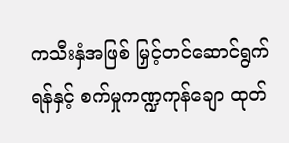ကသီးနှံအဖြစ် မြှင့်တင်ဆောင်ရွက်ရန်နှင့် စက်မှုကဏ္ဍကုန်ချော ထုတ်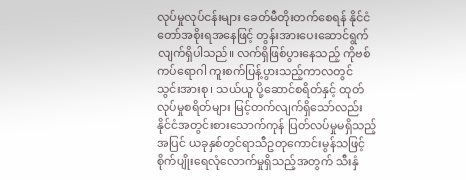လုပ်မှုလုပ်ငန်းများ ခေတ်မီတိုးတက်စေရန် နိုင်ငံတော်အစိုးရအနေဖြင့် တွန်းအားပေးဆောင်ရွက်လျက်ရှိပါသည်။ လက်ရှိဖြစ်ပွားနေသည့် ကိုဗစ်ကပ်ရောဂါ ကူးစက်ပြန့်ပွားသည့်ကာလတွင် သွင်းအားစု၊ သယ်ယူ ပို့ဆောင်စရိတ်နှင့် ထုတ်လုပ်မှုစရိတ်များ မြင့်တက်လျက်ရှိသော်လည်း နိုင်ငံအတွင်းစားသောက်ကုန် ပြတ်လပ်မှုမရှိသည့်အပြင် ယခုနှစ်တွင်ရာသီဥတုကောင်းမွန်သဖြင့် စိုက်ပျိုးရေလုံလောက်မှုရှိသည့်အတွက် သီးနှံ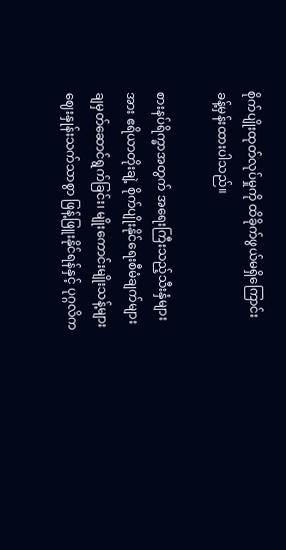စိုက်ပျိုးထုတ်လုပ်မှုကို ထိခိုက်ဖွယ်မရှိကြောင်း ခန့်မှန်းထားပါသည်။

စားနပ်ရိက္ခာအတွက် အရေးကြီးသည့်သီးနှံများအား ဧရိယာတိုးချဲ့ စိုက်ပျိုးနိုင်ရေးစီမံချက်များ ချမှတ်ဆောင်ရွက်ခြင်း၊ မျိုးကောင်းမျိုးသန့်များ ဈေးနှုန်းသက်သာစွာ ဖြန့်ဖြူးနိုင်ရန်နှင့် ပုဂ္ဂလိက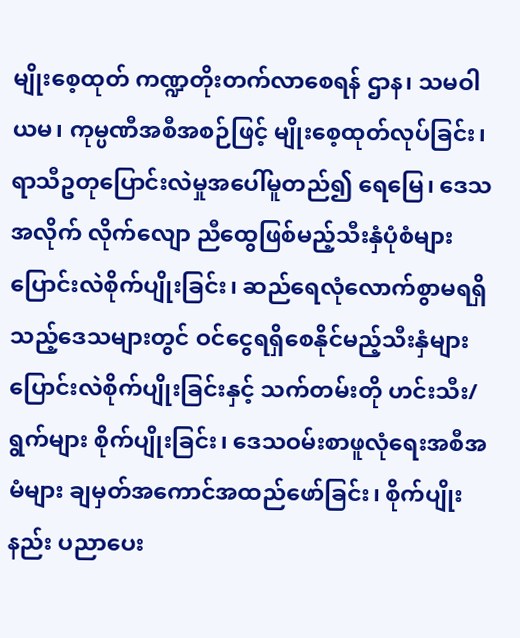မျိုးစေ့ထုတ် ကဏ္ဍတိုးတက်လာစေရန် ဌာန၊ သမဝါယမ၊ ကုမ္ပဏီအစီအစဉ်ဖြင့် မျိုးစေ့ထုတ်လုပ်ခြင်း၊ ရာသီဥတုပြောင်းလဲမှုအပေါ်မူတည်၍ ရေမြေ၊ ဒေသအလိုက် လိုက်လျော ညီထွေဖြစ်မည့်သီးနှံပုံစံများ ပြောင်းလဲစိုက်ပျိုးခြင်း၊ ဆည်ရေလုံလောက်စွာမရရှိသည့်ဒေသများတွင် ဝင်ငွေရရှိစေနိုင်မည့်သီးနှံများ ပြောင်းလဲစိုက်ပျိုးခြင်းနှင့် သက်တမ်းတို ဟင်းသီး/ရွက်များ စိုက်ပျိုးခြင်း၊ ဒေသဝမ်းစာဖူလုံရေးအစီအမံများ ချမှတ်အကောင်အထည်ဖော်ခြင်း၊ စိုက်ပျိုးနည်း ပညာပေး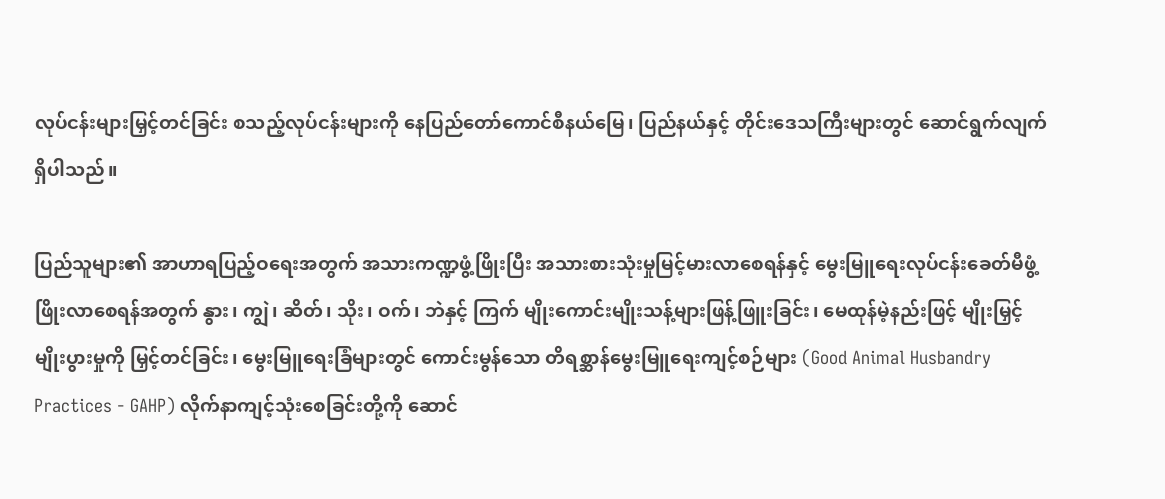လုပ်ငန်းများမြှင့်တင်ခြင်း စသည့်လုပ်ငန်းများကို နေပြည်တော်ကောင်စီနယ်မြေ၊ ပြည်နယ်နှင့် တိုင်းဒေသကြီးများတွင် ဆောင်ရွက်လျက်ရှိပါသည်။

ပြည်သူများ၏ အာဟာရပြည့်ဝရေးအတွက် အသားကဏ္ဍဖွံ့ဖြိုးပြီး အသားစားသုံးမှုမြင့်မားလာစေရန်နှင့် မွေးမြူရေးလုပ်ငန်းခေတ်မီဖွံ့ ဖြိုးလာစေရန်အတွက် နွား၊ ကျွဲ၊ ဆိတ်၊ သိုး၊ ဝက်၊ ဘဲနှင့် ကြက် မျိုးကောင်းမျိုးသန့်များဖြန့်ဖြူးခြင်း၊ မေထုန်မဲ့နည်းဖြင့် မျိုးမြှင့်မျိုးပွားမှုကို မြှင့်တင်ခြင်း၊ မွေးမြူရေးခြံများတွင် ကောင်းမွန်သော တိရစ္ဆာန်မွေးမြူရေးကျင့်စဉ်များ (Good Animal Husbandry Practices - GAHP) လိုက်နာကျင့်သုံးစေခြင်းတို့ကို ဆောင်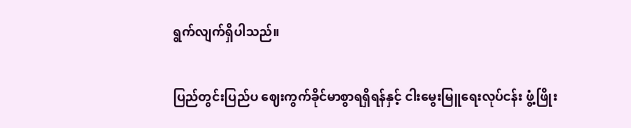ရွက်လျက်ရှိပါသည်။

ပြည်တွင်းပြည်ပ ဈေးကွက်ခိုင်မာစွာရရှိရန်နှင့် ငါးမွေးမြူရေးလုပ်ငန်း ဖွံ့ဖြိုး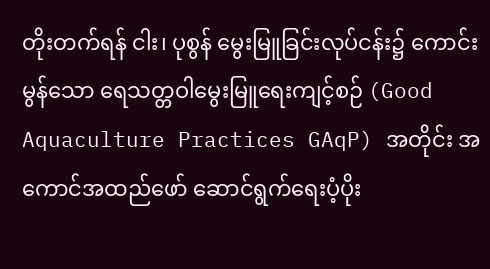တိုးတက်ရန် ငါး၊ ပုစွန် မွေးမြူခြင်းလုပ်ငန်း၌ ကောင်းမွန်သော ရေသတ္တဝါမွေးမြူရေးကျင့်စဉ် (Good Aquaculture Practices GAqP) အတိုင်း အကောင်အထည်ဖော် ဆောင်ရွက်ရေးပံ့ပိုး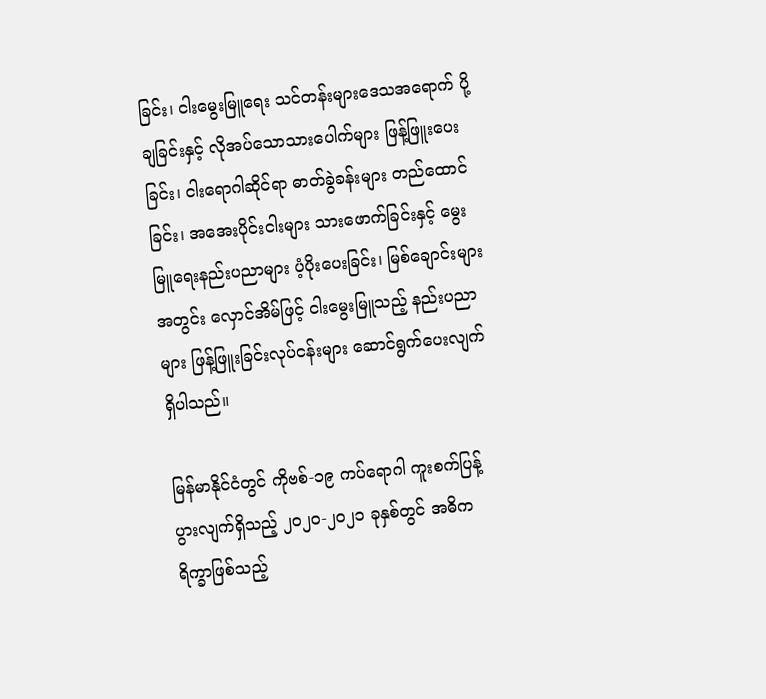ခြင်း၊ ငါးမွေးမြူရေး သင်တန်းများဒေသအရောက် ပို့ချခြင်းနှင့် လိုအပ်သောသားပေါက်များ ဖြန့်ဖြူးပေးခြင်း၊ ငါးရောဂါဆိုင်ရာ ဓာတ်ခွဲခန်းများ တည်ထောင်ခြင်း၊ အအေးပိုင်းငါးများ သားဖောက်ခြင်းနှင့် မွေးမြူရေးနည်းပညာများ ပံ့ပိုးပေးခြင်း၊ မြစ်ချောင်းများအတွင်း လှောင်အိမ်ဖြင့် ငါးမွေးမြူသည့် နည်းပညာများ ဖြန့်ဖြူးခြင်းလုပ်ငန်းများ ဆောင်ရွက်ပေးလျက်ရှိပါသည်။

မြန်မာနိုင်ငံတွင် ကိုဗစ်-၁၉ ကပ်ရောဂါ ကူးစက်ပြန့်ပွားလျက်ရှိသည့် ၂၀၂၀-၂၀၂၁ ခုနှစ်တွင် အဓိက ရိက္ခာဖြစ်သည့်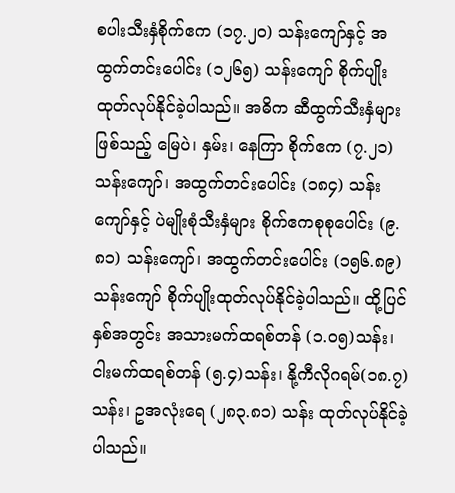စပါးသီးနှံစိုက်ဧက (၁၇.၂၀) သန်းကျော်နှင့် အထွက်တင်းပေါင်း (၁၂၆၅) သန်းကျော် စိုက်ပျိုး ထုတ်လုပ်နိုင်ခဲ့ပါသည်။ အဓိက ဆီထွက်သီးနှံများဖြစ်သည့် မြေပဲ၊ နှမ်း၊ နေကြာ စိုက်ဧက (၇.၂၁) သန်းကျော်၊ အထွက်တင်းပေါင်း (၁၈၄) သန်းကျော်နှင့် ပဲမျိုးစုံသီးနှံများ စိုက်ဧကစုစုပေါင်း (၉.၈၁) သန်းကျော်၊ အထွက်တင်းပေါင်း (၁၅၆.၈၉) သန်းကျော် စိုက်ပျိုးထုတ်လုပ်နိုင်ခဲ့ပါသည်။ ထို့ပြင် နှစ်အတွင်း အသားမက်ထရစ်တန် (၁.ဝ၅)သန်း၊ ငါးမက်ထရစ်တန် (၅.၄)သန်း၊ နို့ကီလိုဂရမ်(၁၈.၇)သန်း၊ ဥအလုံးရေ (၂၈၃.၈၁) သန်း ထုတ်လုပ်နိုင်ခဲ့ပါသည်။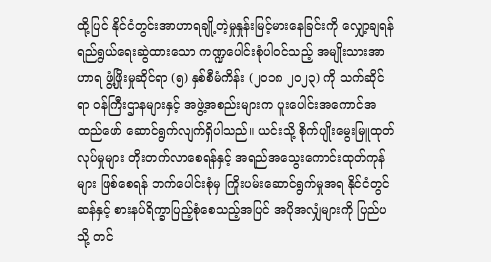ထို့ပြင် နိုင်ငံတွင်းအာဟာရချို့တဲ့မှုနှုန်းမြင့်မားနေခြင်းကို လျှော့ချရန် ရည်ရွယ်ရေးဆွဲထားသော ကဏ္ဍပေါင်းစုံပါဝင်သည့် အမျိုးသားအာဟာရ ဖွံ့ဖြိုးမှုဆိုင်ရာ (၅) နှစ်စီမံကိန်း (၂၀၁၈ ၂၀၂၃) ကို သက်ဆိုင်ရာ ဝန်ကြီးဌာနများနှင့် အဖွဲ့အစည်းများက ပူးပေါင်းအကောင်အထည်ဖော် ဆောင်ရွက်လျက်ရှိပါသည်။ ယင်းသို့ စိုက်ပျိုးမွေးမြူထုတ်လုပ်မှုများ တိုးတက်လာစေရန်နှင့် အရည်အသွေးကောင်းထုတ်ကုန်များ ဖြစ်စေရန် ဘက်ပေါင်းစုံမှ ကြိုးပမ်းဆောင်ရွက်မှုအရ နိုင်ငံတွင် ဆန်နှင့် စားနပ်ရိက္ခာပြည့်စုံစေသည့်အပြင် အပိုအလျှံများကို ပြည်ပသို့ တင်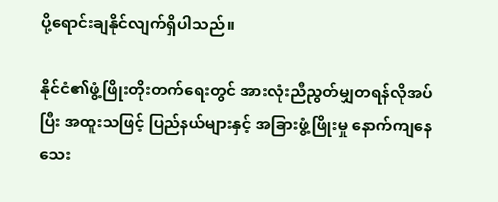ပို့ရောင်းချနိုင်လျက်ရှိပါသည်။

နိုင်ငံ၏ဖွံ့ဖြိုးတိုးတက်ရေးတွင် အားလုံးညီညွတ်မျှတရန်လိုအပ်ပြီး အထူးသဖြင့် ပြည်နယ်များနှင့် အခြားဖွံ့ဖြိုးမှု နောက်ကျနေသေး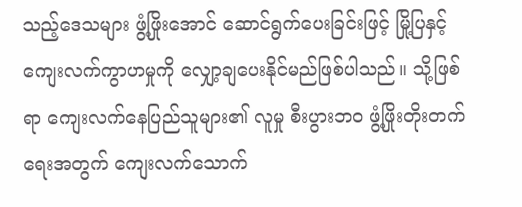သည့်ဒေသများ ဖွံ့ဖြိုးအောင် ဆောင်ရွက်ပေးခြင်းဖြင့် မြို့ပြနှင့် ကျေးလက်ကွာဟမှုကို လျှော့ချပေးနိုင်မည်ဖြစ်ပါသည်။ သို့ဖြစ်ရာ ကျေးလက်နေပြည်သူများ၏ လူမှု စီးပွားဘဝ ဖွံ့ဖြိုးတိုးတက်ရေးအတွက် ကျေးလက်သောက်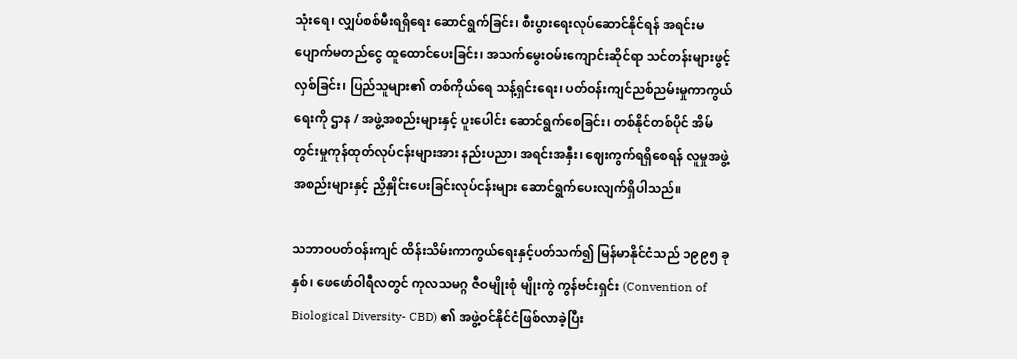သုံးရေ၊ လျှပ်စစ်မီးရရှိရေး ဆောင်ရွက်ခြင်း၊ စီးပွားရေးလုပ်ဆောင်နိုင်ရန် အရင်းမပျောက်မတည်ငွေ ထူထောင်ပေးခြင်း၊ အသက်မွေးဝမ်းကျောင်းဆိုင်ရာ သင်တန်းများဖွင့်လှစ်ခြင်း၊ ပြည်သူများ၏ တစ်ကိုယ်ရေ သန့်ရှင်းရေး၊ ပတ်ဝန်းကျင်ညစ်ညမ်းမှုကာကွယ်ရေးကို ဌာန / အဖွဲ့အစည်းများနှင့် ပူးပေါင်း ဆောင်ရွက်စေခြင်း၊ တစ်နိုင်တစ်ပိုင် အိမ်တွင်းမှုကုန်ထုတ်လုပ်ငန်းများအား နည်းပညာ၊ အရင်းအနှီး၊ ဈေးကွက်ရရှိစေရန် လူမှုအဖွဲ့အစည်းများနှင့် ညှိနှိုင်းပေးခြင်းလုပ်ငန်းများ ဆောင်ရွက်ပေးလျက်ရှိပါသည်။

သဘာဝပတ်ဝန်းကျင် ထိန်းသိမ်းကာကွယ်ရေးနှင့်ပတ်သက်၍ မြန်မာနိုင်ငံသည် ၁၉၉၅ ခုနှစ်၊ ဖေဖော်ဝါရီလတွင် ကုလသမဂ္ဂ ဇီဝမျိုးစုံ မျိုးကွဲ ကွန်ဗင်းရှင်း (Convention of Biological Diversity- CBD) ၏ အဖွဲ့ဝင်နိုင်ငံဖြစ်လာခဲ့ပြီး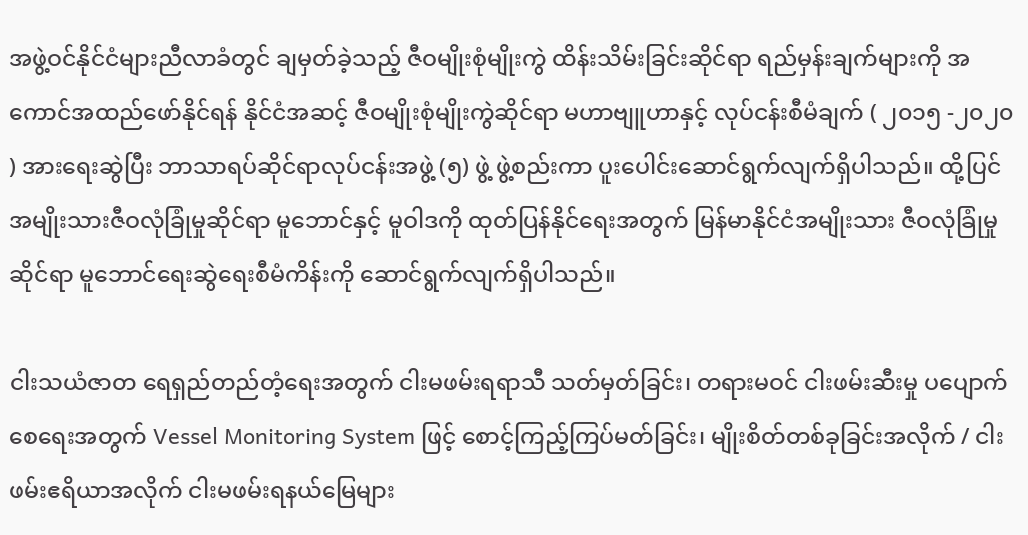အဖွဲ့ဝင်နိုင်ငံများညီလာခံတွင် ချမှတ်ခဲ့သည့် ဇီဝမျိုးစုံမျိုးကွဲ ထိန်းသိမ်းခြင်းဆိုင်ရာ ရည်မှန်းချက်များကို အကောင်အထည်ဖော်နိုင်ရန် နိုင်ငံအဆင့် ဇီဝမျိုးစုံမျိုးကွဲဆိုင်ရာ မဟာဗျူဟာနှင့် လုပ်ငန်းစီမံချက် ( ၂၀၁၅ -၂၀၂၀ ) အားရေးဆွဲပြီး ဘာသာရပ်ဆိုင်ရာလုပ်ငန်းအဖွဲ့ (၅) ဖွဲ့ ဖွဲ့စည်းကာ ပူးပေါင်းဆောင်ရွက်လျက်ရှိပါသည်။ ထို့ပြင် အမျိုးသားဇီဝလုံခြုံမှုဆိုင်ရာ မူဘောင်နှင့် မူဝါဒကို ထုတ်ပြန်နိုင်ရေးအတွက် မြန်မာနိုင်ငံအမျိုးသား ဇီဝလုံခြုံမှုဆိုင်ရာ မူဘောင်ရေးဆွဲရေးစီမံကိန်းကို ဆောင်ရွက်လျက်ရှိပါသည်။

ငါးသယံဇာတ ရေရှည်တည်တံ့ရေးအတွက် ငါးမဖမ်းရရာသီ သတ်မှတ်ခြင်း၊ တရားမဝင် ငါးဖမ်းဆီးမှု ပပျောက်စေရေးအတွက် Vessel Monitoring System ဖြင့် စောင့်ကြည့်ကြပ်မတ်ခြင်း၊ မျိုးစိတ်တစ်ခုခြင်းအလိုက် / ငါးဖမ်းဧရိယာအလိုက် ငါးမဖမ်းရနယ်မြေများ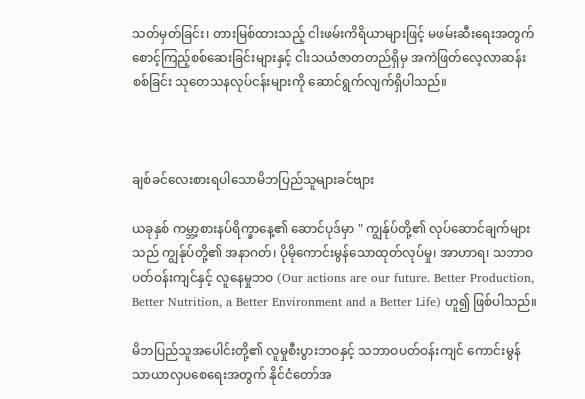သတ်မှတ်ခြင်း၊ တားမြစ်ထားသည့် ငါးဖမ်းကိရိယာများဖြင့် မဖမ်းဆီးရေးအတွက် စောင့်ကြည့်စစ်ဆေးခြင်းများနှင့် ငါးသယံဇာတတည်ရှိမှ အကဲဖြတ်လေ့လာဆန်းစစ်ခြင်း သုတေသနလုပ်ငန်းများကို ဆောင်ရွက်လျက်ရှိပါသည်။



ချစ်ခင်လေးစားရပါသောမိဘပြည်သူများခင်ဗျား

ယခုနှစ် ကမ္ဘာ့စားနပ်ရိက္ခာနေ့၏ ဆောင်ပုဒ်မှာ " ကျွန်ုပ်တို့၏ လုပ်ဆောင်ချက်များသည် ကျွန်ုပ်တို့၏ အနာဂတ်၊ ပိုမိုကောင်းမွန်သောထုတ်လုပ်မှု၊ အာဟာရ၊ သဘာဝပတ်ဝန်းကျင်နှင့် လူနေမှုဘဝ (Our actions are our future. Better Production, Better Nutrition, a Better Environment and a Better Life) ဟူ၍ ဖြစ်ပါသည်။

မိဘပြည်သူအပေါင်းတို့၏ လူမှုစီးပွားဘဝနှင့် သဘာဝပတ်ဝန်းကျင် ကောင်းမွန်သာယာလှပစေရေးအတွက် နိုင်ငံတော်အ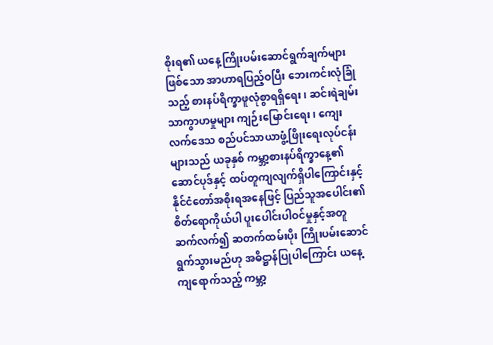စိုးရ၏ ယနေ့ကြိုးပမ်းဆောင်ရွက်ချက်များဖြစ်သော အာဟာရပြည့်ဝပြီး ဘေးကင်းလုံခြုံသည့် စားနပ်ရိက္ခာဖူလုံစွာရရှိရေး၊ ဆင်းရဲချမ်းသာကွာဟမှုများ ကျဉ်းမြောင်းရေး၊ ကျေးလက်ဒေသ စည်ပင်သာယာဖွံ့ဖြိုးရေးလုပ်ငန်းများသည် ယခုနှစ် ကမ္ဘာ့စားနပ်ရိက္ခာနေ့၏ ဆောင်ပုဒ်နှင့် ထပ်တူကျလျက်ရှိပါကြောင်းနှင့် နိုင်ငံတော်အစိုးရအနေဖြင့် ပြည်သူအပေါင်း၏ စိတ်ရောကိုယ်ပါ ပူးပေါင်းပါဝင်မှုနှင့်အတူ ဆက်လက်၍ ဆတက်ထမ်းပိုး ကြိုးပမ်းဆောင်ရွက်သွားမည်ဟု အဓိဋ္ဌာန်ပြုပါကြောင်း ယနေ့ကျရောက်သည့် ကမ္ဘာ့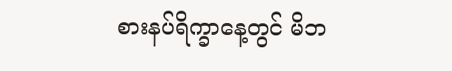စားနပ်ရိက္ခာနေ့တွင် မိဘ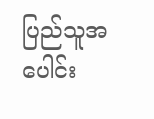ပြည်သူအပေါင်း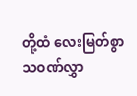တို့ထံ လေးမြတ်စွာသဝဏ်လွှာ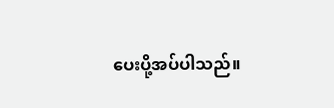ပေးပို့အပ်ပါသည်။